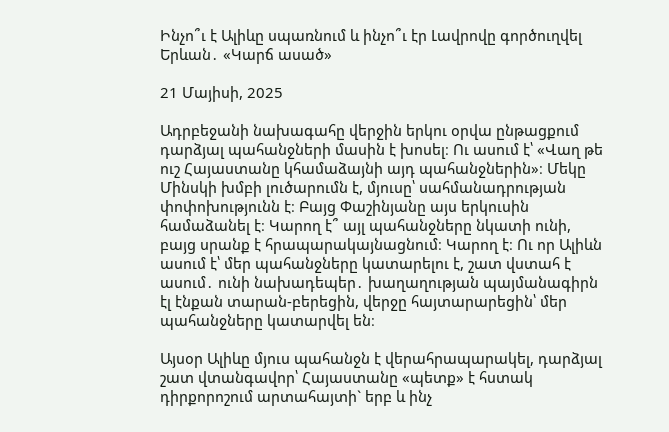Ինչո՞ւ է Ալիևը սպառնում և ինչո՞ւ էր Լավրովը գործուղվել Երևան․ «Կարճ ասած»

21 Մայիսի, 2025

Ադրբեջանի նախագահը վերջին երկու օրվա ընթացքում դարձյալ պահանջների մասին է խոսել։ Ու ասում է՝ «Վաղ թե ուշ Հայաստանը կհամաձայնի այդ պահանջներին»։ Մեկը Մինսկի խմբի լուծարումն է, մյուսը՝ սահմանադրության փոփոխությունն է։ Բայց Փաշինյանը այս երկուսին համաձանել է։ Կարող է՞ այլ պահանջները նկատի ունի, բայց սրանք է հրապարակայնացնում։ Կարող է։ Ու որ Ալիևն ասում է՝ մեր պահանջները կատարելու է, շատ վստահ է ասում․ ունի նախադեպեր․ խաղաղության պայմանագիրն էլ էնքան տարան-բերեցին, վերջը հայտարարեցին՝ մեր պահանջները կատարվել են։

Այսօր Ալիևը մյուս պահանջն է վերահրապարակել, դարձյալ շատ վտանգավոր՝ Հայաստանը «պետք» է հստակ դիրքորոշում արտահայտի` երբ և ինչ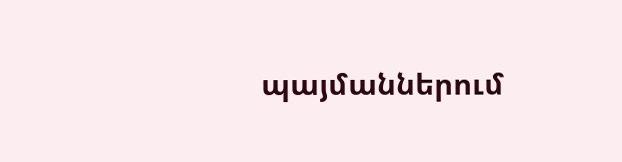պայմաններում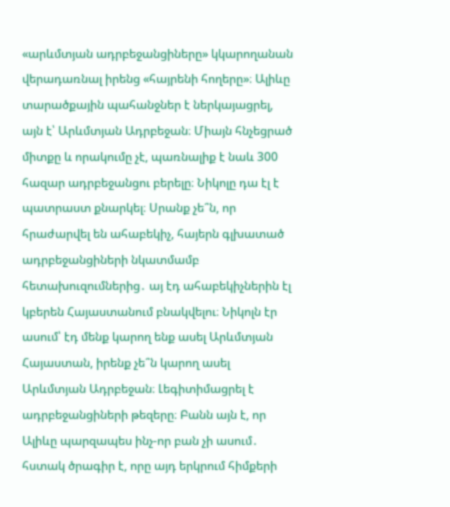«արևմտյան ադրբեջանցիները» կկարողանան վերադառնալ իրենց «հայրենի հողերը»։ Ալիևը տարածքային պահանջներ է ներկայացրել, այն է՝ Արևմտյան Ադրբեջան։ Միայն հնչեցրած միտքը և որակումը չէ, պառնալիք է նաև 300 հազար ադրբեջանցու բերելը։ Նիկոլը դա էլ է պատրաստ քնարկել։ Սրանք չե՞ն, որ հրաժարվել են ահաբեկիչ, հայերն գլխատած ադրբեջանցիների նկատմամբ հետախուզումներից․ այ էդ ահաբեկիչներին էլ կբերեն Հայաստանում բնակվելու։ Նիկոլն էր ասում՝ էդ մենք կարող ենք ասել Արևմտյան Հայաստան, իրենք չե՞ն կարող ասել Արևմտյան Ադրբեջան։ Լեգիտիմացրել է ադրբեջանցիների թեզերը։ Բանն այն է, որ Ալիևը պարզապես ինչ-որ բան չի ասում․ հստակ ծրագիր է, որը այդ երկրում հիմքերի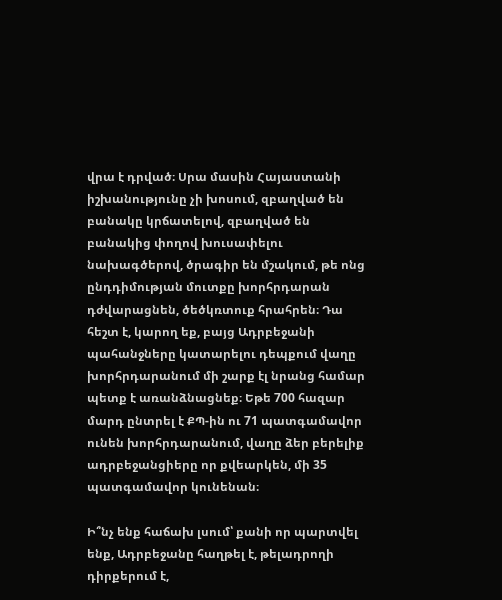վրա է դրված։ Սրա մասին Հայաստանի իշխանությունը չի խոսում, զբաղված են բանակը կրճատելով, զբաղված են բանակից փողով խուսափելու նախագծերով, ծրագիր են մշակում, թե ոնց ընդդիմության մուտքը խորհրդարան դժվարացնեն, ծեծկռտուք հրահրեն։ Դա հեշտ է, կարող եք, բայց Ադրբեջանի պահանջները կատարելու դեպքում վաղը խորհրդարանում մի շարք էլ նրանց համար պետք է առանձնացնեք։ Եթե 700 հազար մարդ ընտրել է ՔՊ-ին ու 71 պատգամավոր ունեն խորհրդարանում, վաղը ձեր բերելիք ադրբեջանցիերը որ քվեարկեն, մի 35 պատգամավոր կունենան։

Ի՞նչ ենք հաճախ լսում՝ քանի որ պարտվել ենք, Ադրբեջանը հաղթել է, թելադրողի դիրքերում է,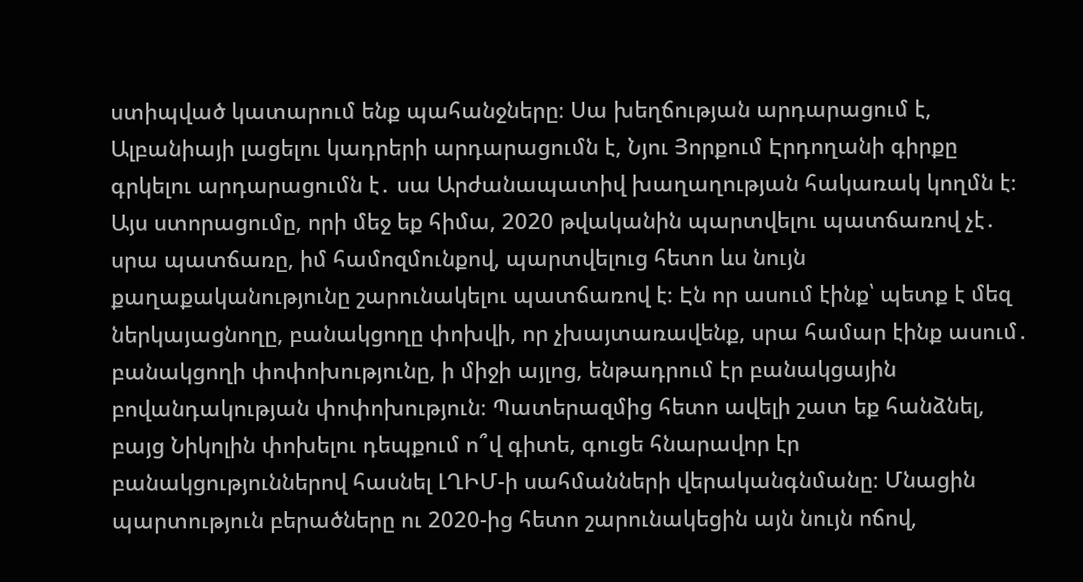ստիպված կատարում ենք պահանջները։ Սա խեղճության արդարացում է, Ալբանիայի լացելու կադրերի արդարացումն է, Նյու Յորքում Էրդողանի գիրքը գրկելու արդարացումն է․ սա Արժանապատիվ խաղաղության հակառակ կողմն է։ Այս ստորացումը, որի մեջ եք հիմա, 2020 թվականին պարտվելու պատճառով չէ․ սրա պատճառը, իմ համոզմունքով, պարտվելուց հետո ևս նույն քաղաքականությունը շարունակելու պատճառով է։ Էն որ ասում էինք՝ պետք է մեզ ներկայացնողը, բանակցողը փոխվի, որ չխայտառավենք, սրա համար էինք ասում․ բանակցողի փոփոխությունը, ի միջի այլոց, ենթադրում էր բանակցային բովանդակության փոփոխություն։ Պատերազմից հետո ավելի շատ եք հանձնել, բայց Նիկոլին փոխելու դեպքում ո՞վ գիտե, գուցե հնարավոր էր բանակցություններով հասնել ԼՂԻՄ-ի սահմանների վերականգնմանը։ Մնացին պարտություն բերածները ու 2020-ից հետո շարունակեցին այն նույն ոճով,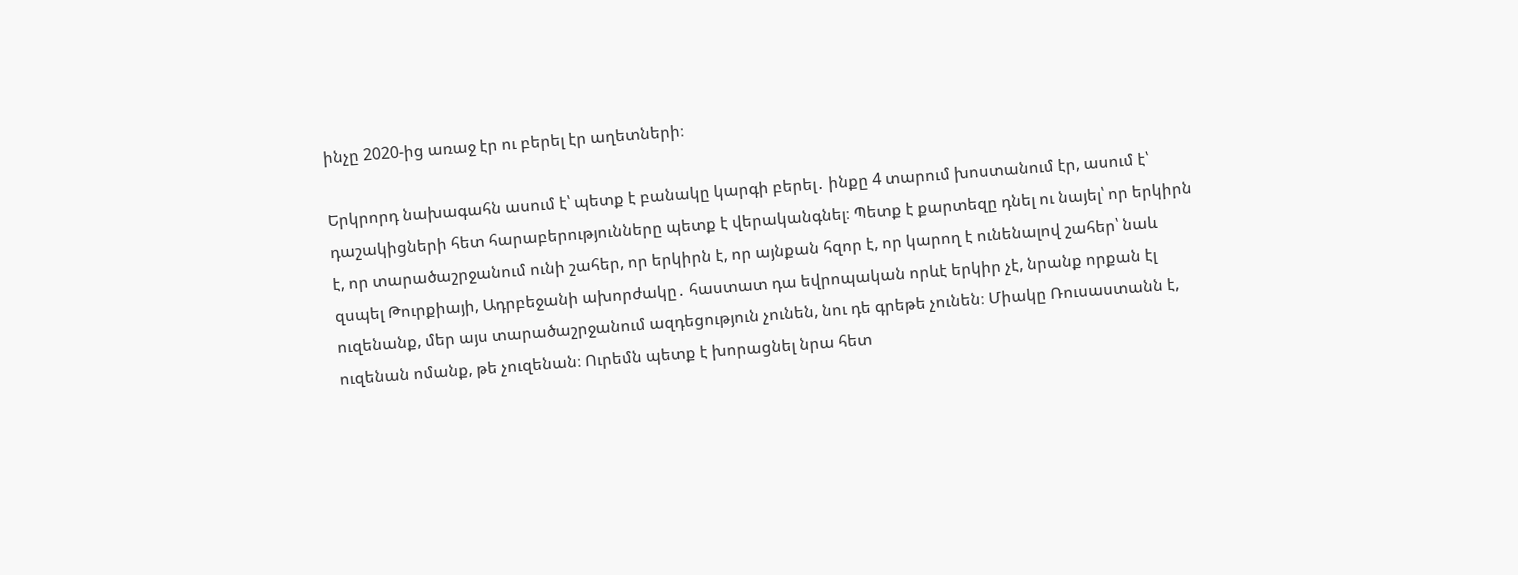ինչը 2020-ից առաջ էր ու բերել էր աղետների։

Երկրորդ նախագահն ասում է՝ պետք է բանակը կարգի բերել․ ինքը 4 տարում խոստանում էր, ասում է՝ դաշակիցների հետ հարաբերությունները պետք է վերականգնել։ Պետք է քարտեզը դնել ու նայել՝ որ երկիրն է, որ տարածաշրջանում ունի շահեր, որ երկիրն է, որ այնքան հզոր է, որ կարող է ունենալով շահեր՝ նաև զսպել Թուրքիայի, Ադրբեջանի ախորժակը․ հաստատ դա եվրոպական որևէ երկիր չէ, նրանք որքան էլ ուզենանք, մեր այս տարածաշրջանում ազդեցություն չունեն, նու դե գրեթե չունեն։ Միակը Ռուսաստանն է, ուզենան ոմանք, թե չուզենան։ Ուրեմն պետք է խորացնել նրա հետ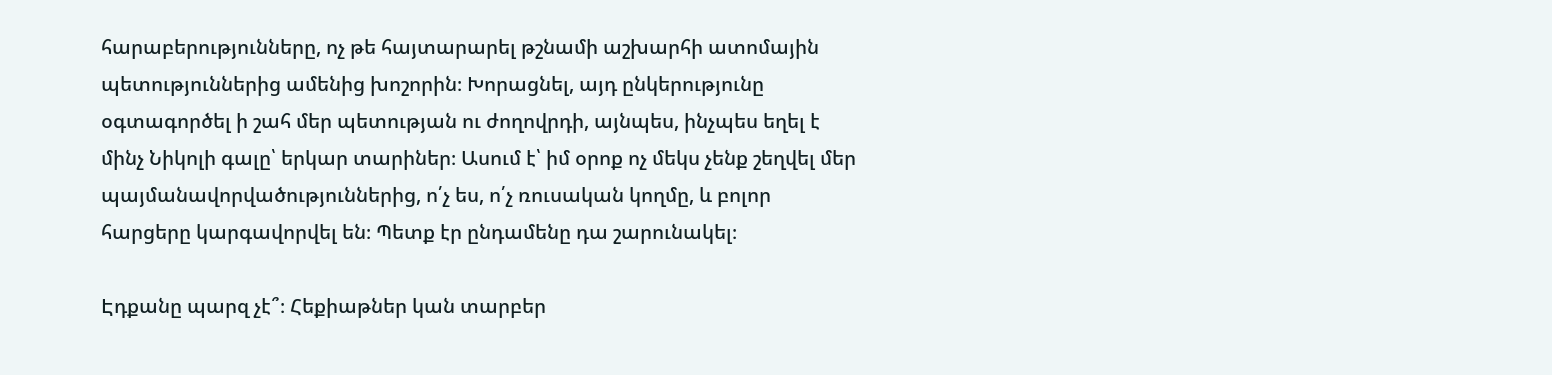հարաբերությունները, ոչ թե հայտարարել թշնամի աշխարհի ատոմային պետություններից ամենից խոշորին։ Խորացնել, այդ ընկերությունը օգտագործել ի շահ մեր պետության ու ժողովրդի, այնպես, ինչպես եղել է մինչ Նիկոլի գալը՝ երկար տարիներ։ Ասում է՝ իմ օրոք ոչ մեկս չենք շեղվել մեր պայմանավորվածություններից, ո՛չ ես, ո՛չ ռուսական կողմը, և բոլոր հարցերը կարգավորվել են։ Պետք էր ընդամենը դա շարունակել։

Էդքանը պարզ չէ՞։ Հեքիաթներ կան տարբեր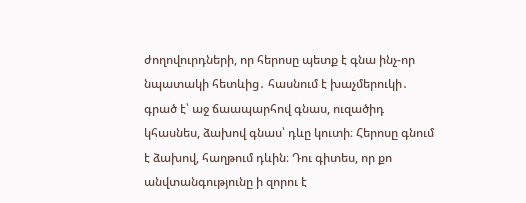ժողովուրդների, որ հերոսը պետք է գնա ինչ-որ նպատակի հետևից․ հասնում է խաչմերուկի․ գրած է՝ աջ ճաապարհով գնաս, ուզածիդ կհասնես, ձախով գնաս՝ դևը կուտի։ Հերոսը գնում է ձախով, հաղթում դևին։ Դու գիտես, որ քո անվտանգությունը ի զորու է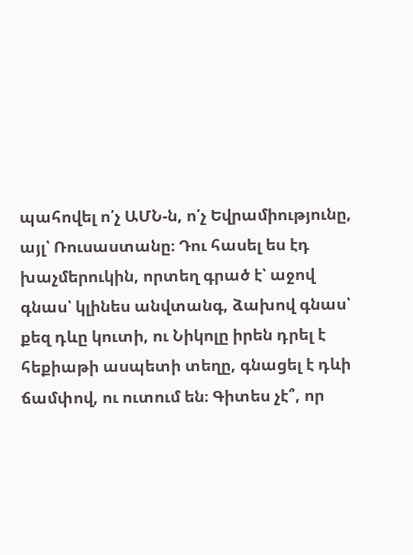պահովել ո՛չ ԱՄՆ-ն, ո՛չ Եվրամիությունը, այլ՝ Ռուսաստանը։ Դու հասել ես էդ խաչմերուկին, որտեղ գրած է՝ աջով գնաս՝ կլինես անվտանգ, ձախով գնաս՝ քեզ դևը կուտի, ու Նիկոլը իրեն դրել է հեքիաթի ասպետի տեղը, գնացել է դևի ճամփով, ու ուտում են։ Գիտես չէ՞, որ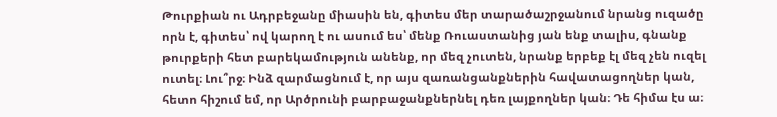Թուրքիան ու Ադրբեջանը միասին են, գիտես մեր տարածաշրջանում նրանց ուզածը որն է, գիտես՝ ով կարող է ու ասում ես՝ մենք Ռուաստանից յան ենք տալիս, գնանք թուրքերի հետ բարեկամություն անենք, որ մեզ չուտեն, նրանք երբեք էլ մեզ չեն ուզել ուտել։ Լու՞րջ։ Ինձ զարմացնում է, որ այս զառանցանքներին հավատացողներ կան, հետո հիշում եմ, որ Արծրունի բարբաջանքներնել դեռ լայքողներ կան։ Դե հիմա էս ա։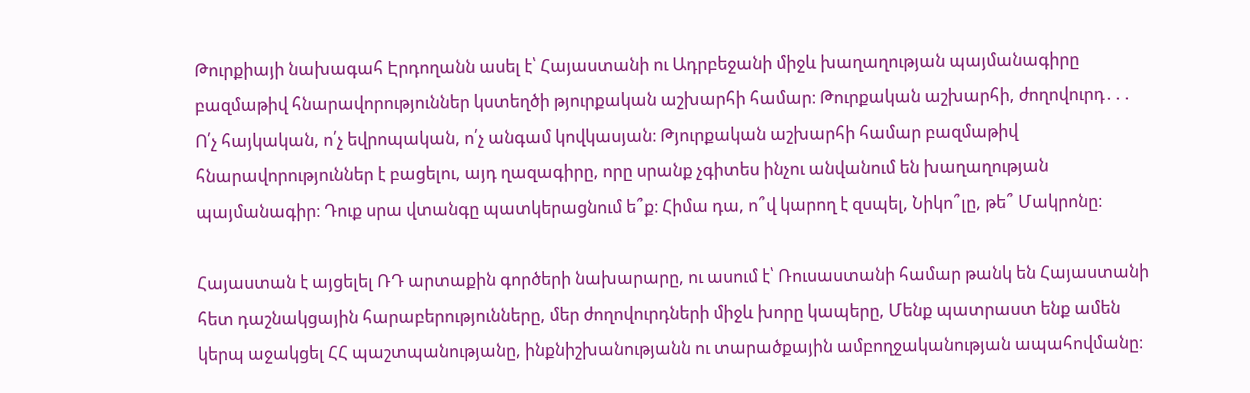Թուրքիայի նախագահ Էրդողանն ասել է՝ Հայաստանի ու Ադրբեջանի միջև խաղաղության պայմանագիրը բազմաթիվ հնարավորություններ կստեղծի թյուրքական աշխարհի համար։ Թուրքական աշխարհի, ժողովուրդ․․․ Ո՛չ հայկական, ո՛չ եվրոպական, ո՛չ անգամ կովկասյան։ Թյուրքական աշխարհի համար բազմաթիվ հնարավորություններ է բացելու, այդ ղազագիրը, որը սրանք չգիտես ինչու անվանում են խաղաղության պայմանագիր։ Դուք սրա վտանգը պատկերացնում ե՞ք։ Հիմա դա, ո՞վ կարող է զսպել, Նիկո՞լը, թե՞ Մակրոնը։

Հայաստան է այցելել ՌԴ արտաքին գործերի նախարարը, ու ասում է՝ Ռուսաստանի համար թանկ են Հայաստանի հետ դաշնակցային հարաբերությունները, մեր ժողովուրդների միջև խորը կապերը, Մենք պատրաստ ենք ամեն կերպ աջակցել ՀՀ պաշտպանությանը, ինքնիշխանությանն ու տարածքային ամբողջականության ապահովմանը։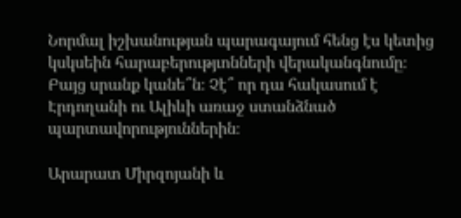Նորմալ իշխանության պարագայում հենց էս կետից կսկսեին հարաբերությւոնների վերականգնումը։ Բայց սրանք կանե՞ն։ Չէ՞ որ դա հակասում է Էրդողանի ու Ալիևի առաջ ստանձնած պարտավորություններին։

Արարատ Միրզոյանի և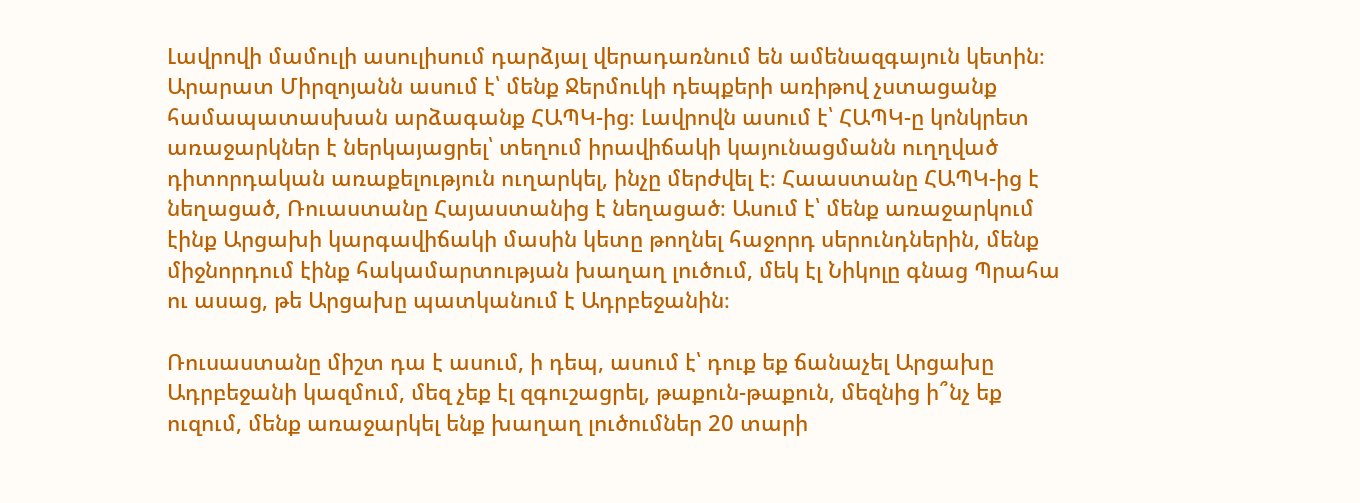Լավրովի մամուլի ասուլիսում դարձյալ վերադառնում են ամենազգայուն կետին։ Արարատ Միրզոյանն ասում է՝ մենք Ջերմուկի դեպքերի առիթով չստացանք համապատասխան արձագանք ՀԱՊԿ-ից։ Լավրովն ասում է՝ ՀԱՊԿ-ը կոնկրետ առաջարկներ է ներկայացրել՝ տեղում իրավիճակի կայունացմանն ուղղված դիտորդական առաքելություն ուղարկել, ինչը մերժվել է։ Հաաստանը ՀԱՊԿ-ից է նեղացած, Ռուաստանը Հայաստանից է նեղացած։ Ասում է՝ մենք առաջարկում էինք Արցախի կարգավիճակի մասին կետը թողնել հաջորդ սերունդներին, մենք միջնորդում էինք հակամարտության խաղաղ լուծում, մեկ էլ Նիկոլը գնաց Պրահա ու ասաց, թե Արցախը պատկանում է Ադրբեջանին։

Ռուսաստանը միշտ դա է ասում, ի դեպ, ասում է՝ դուք եք ճանաչել Արցախը Ադրբեջանի կազմում, մեզ չեք էլ զգուշացրել, թաքուն-թաքուն, մեզնից ի՞նչ եք ուզում, մենք առաջարկել ենք խաղաղ լուծումներ 20 տարի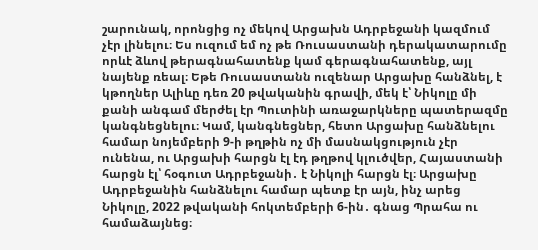շարունակ, որոնցից ոչ մեկով Արցախն Ադրբեջանի կազմում չէր լինելու։ Ես ուզում եմ ոչ թե Ռուսաստանի դերակատարումը որևէ ձևով թերագնահատենք կամ գերագնահատենք, այլ նայենք ռեալ։ Եթե Ռուսաստանն ուզենար Արցախը հանձնել, է կթողներ Ալիևը դեռ 20 թվականին գրավի, մեկ է՝ Նիկոլը մի քանի անգամ մերժել էր Պուտինի առաջարկները պատերազմը կանգնեցնելու։ Կամ, կանգնեցներ, հետո Արցախը հանձնելու համար նոյեմբերի 9-ի թղթին ոչ մի մասնակցություն չէր ունենա, ու Արցախի հարցն էլ էդ թղթով կլուծվեր, Հայաստանի հարցն էլ՝ հօգուտ Ադրբեջանի․ է Նիկոլի հարցն էլ։ Արցախը Ադրբեջանին հանձնելու համար պետք էր այն, ինչ արեց Նիկոլը, 2022 թվականի հոկտեմբերի 6-ին․ գնաց Պրահա ու համաձայնեց։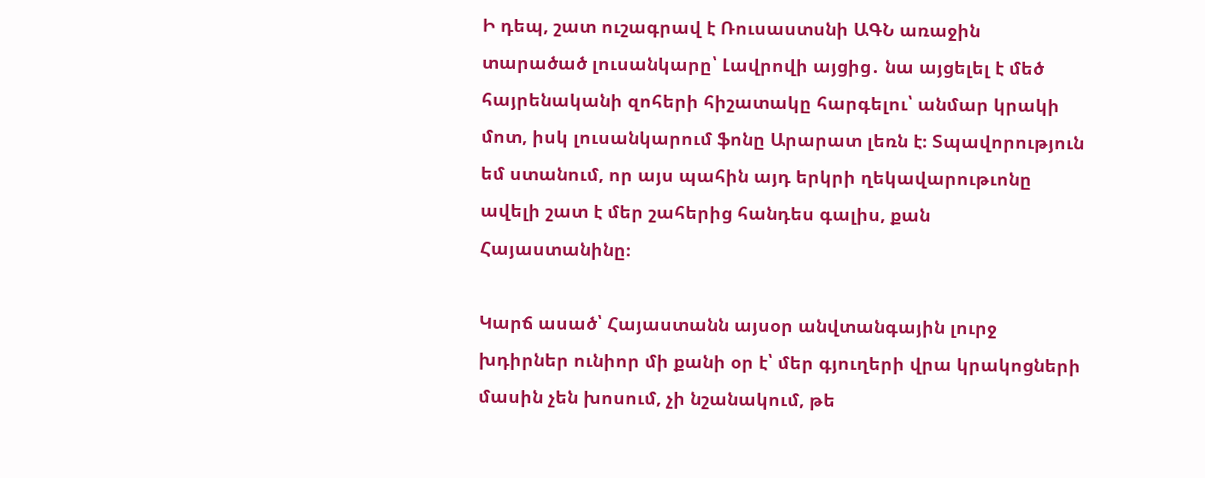Ի դեպ, շատ ուշագրավ է Ռուսաստսնի ԱԳՆ առաջին տարածած լուսանկարը՝ Լավրովի այցից․ նա այցելել է մեծ հայրենականի զոհերի հիշատակը հարգելու՝ անմար կրակի մոտ, իսկ լուսանկարում ֆոնը Արարատ լեռն է։ Տպավորություն եմ ստանում, որ այս պահին այդ երկրի ղեկավարութւոնը ավելի շատ է մեր շահերից հանդես գալիս, քան Հայաստանինը։

Կարճ ասած՝ Հայաստանն այսօր անվտանգային լուրջ խդիրներ ունիոր մի քանի օր է՝ մեր գյուղերի վրա կրակոցների մասին չեն խոսում, չի նշանակում, թե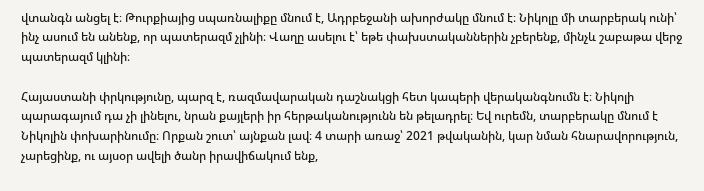վտանգն անցել է։ Թուրքիայից սպառնալիքը մնում է, Ադրբեջանի ախորժակը մնում է։ Նիկոլը մի տարբերակ ունի՝ ինչ ասում են անենք, որ պատերազմ չլինի։ Վաղը ասելու է՝ եթե փախստականներին չբերենք, մինչև շաբաթա վերջ պատերազմ կլինի։

Հայաստանի փրկությունը, պարզ է, ռազմավարական դաշնակցի հետ կապերի վերականգնումն է։ Նիկոլի պարագայում դա չի լինելու, նրան քայլերի իր հերթականությունն են թելադրել։ Եվ ուրեմն, տարբերակը մնում է Նիկոլին փոխարինումը։ Որքան շուտ՝ այնքան լավ։ 4 տարի առաջ՝ 2021 թվականին, կար նման հնարավորություն, չարեցինք, ու այսօր ավելի ծանր իրավիճակում ենք,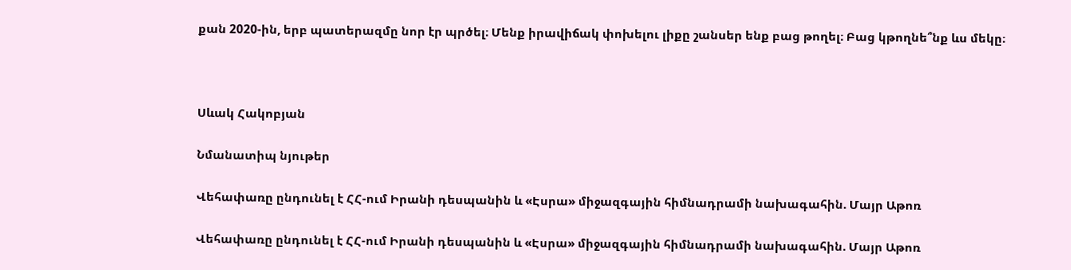քան 2020-ին, երբ պատերազմը նոր էր պրծել։ Մենք իրավիճակ փոխելու լիքը շանսեր ենք բաց թողել։ Բաց կթողնե՞նք ևս մեկը։



Սևակ Հակոբյան

Նմանատիպ նյութեր

Վեհափառը ընդունել է ՀՀ-ում Իրանի դեսպանին և «Էսրա» միջազգային հիմնադրամի նախագահին. Մայր Աթոռ

Վեհափառը ընդունել է ՀՀ-ում Իրանի դեսպանին և «Էսրա» միջազգային հիմնադրամի նախագահին. Մայր Աթոռ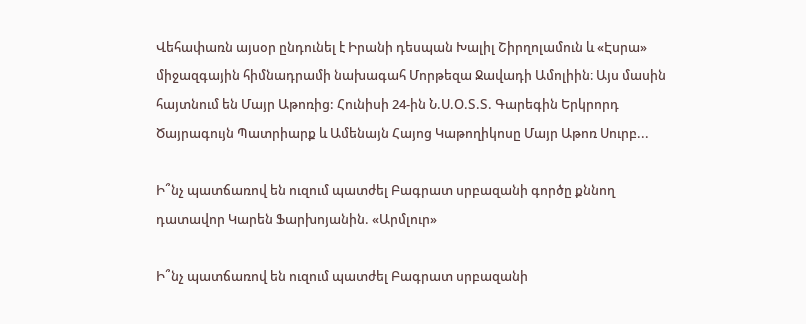Վեհափառն այսօր ընդունել է Իրանի դեսպան Խալիլ Շիրղոլամուն և «Էսրա» միջազգային հիմնադրամի նախագահ Մորթեզա Ջավադի Ամոլիին։ Այս մասին հայտնում են Մայր Աթոռից: Հունիսի 24-ին Ն.Ս.Օ.Տ.Տ. Գարեգին Երկրորդ Ծայրագույն Պատրիարք և Ամենայն Հայոց Կաթողիկոսը Մայր Աթոռ Սուրբ...

Ի՞նչ պատճառով են ուզում պատժել Բագրատ սրբազանի գործը քննող դատավոր Կարեն Ֆարխոյանին. «Արմլուր»

Ի՞նչ պատճառով են ուզում պատժել Բագրատ սրբազանի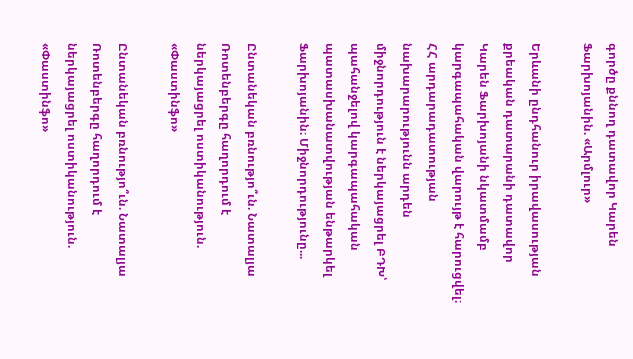գործը քննող դատավոր Կարեն Ֆարխոյանին. «Արմլուր»

Երևանի ընդհանուր իրավասության քրեական դատարանի դատավոր Կարեն Ֆարխոյանի նկատմամբ կարգապահական վարույթ է հարուցվել։ ՀՀ արդարադատության նախարարությունն արդեն միջնորդություն է ներկայացրել ԲԴԽ՝ պահանջելով կարգապահական պատասխանատվության ենթարկել Ֆարխոյանին։ Միջնորդությունը...

Ընտանեկան բռնությո՞ւն. Նատալյա Ռոտենբերգը հաղորդում է ներկայացրել ոստիկանություն. «Փաստինֆո»

Ընտանեկան բռնությո՞ւն. Նատալյա Ռոտենբերգը հաղորդում է ներկայացրել ոստիկանություն. «Փաստինֆո»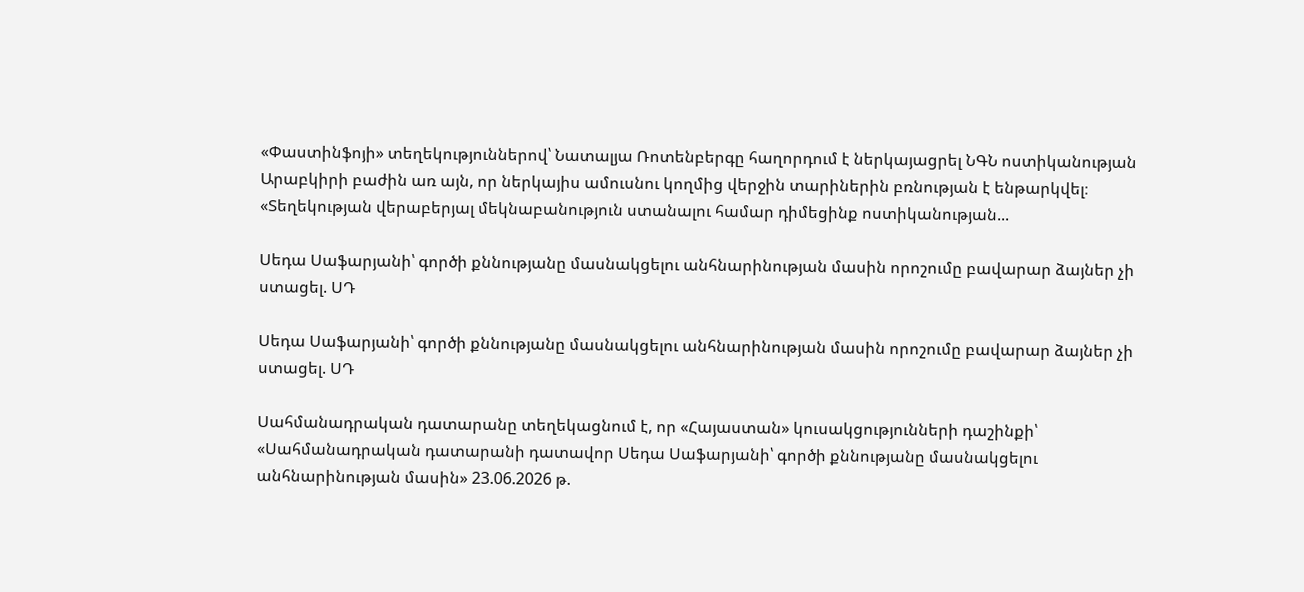«Փաստինֆոյի» տեղեկություններով՝ Նատալյա Ռոտենբերգը հաղորդում է ներկայացրել ՆԳՆ ոստիկանության Արաբկիրի բաժին առ այն, որ ներկայիս ամուսնու կողմից վերջին տարիներին բռնության է ենթարկվել։ «Տեղեկության վերաբերյալ մեկնաբանություն ստանալու համար դիմեցինք ոստիկանության...

Սեդա Սաֆարյանի՝ գործի քննությանը մասնակցելու անհնարինության մասին որոշումը բավարար ձայներ չի ստացել. ՍԴ

Սեդա Սաֆարյանի՝ գործի քննությանը մասնակցելու անհնարինության մասին որոշումը բավարար ձայներ չի ստացել. ՍԴ

Սահմանադրական դատարանը տեղեկացնում է, որ «Հայաստան» կուսակցությունների դաշինքի՝ «Սահմանադրական դատարանի դատավոր Սեդա Սաֆարյանի՝ գործի քննությանը մասնակցելու անհնարինության մասին» 23.06.2026 թ.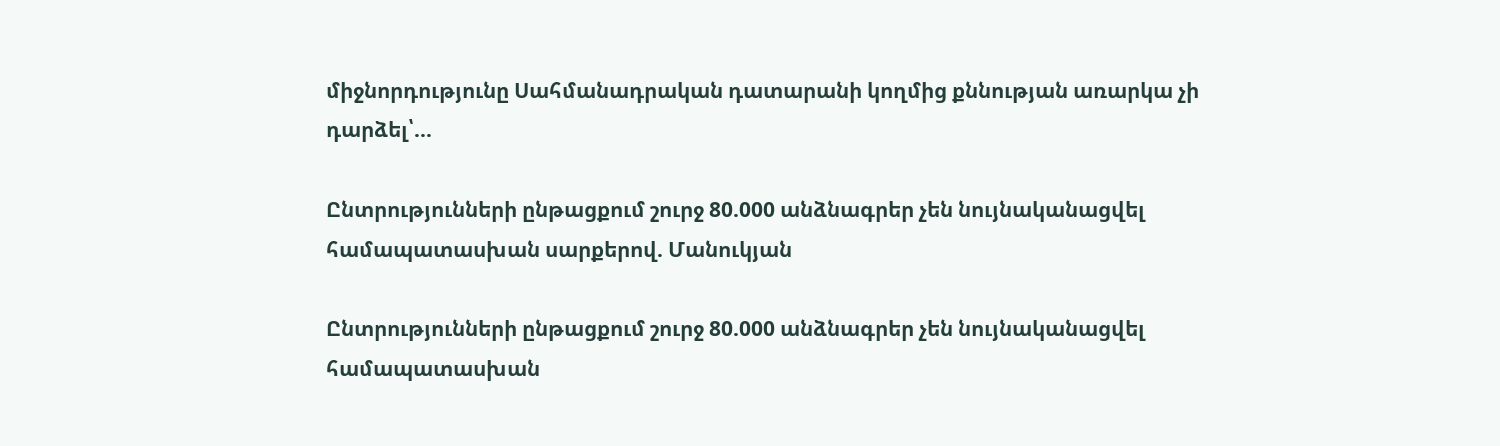միջնորդությունը Սահմանադրական դատարանի կողմից քննության առարկա չի դարձել՝...

Ընտրությունների ընթացքում շուրջ 80.000 անձնագրեր չեն նույնականացվել համապատասխան սարքերով. Մանուկյան

Ընտրությունների ընթացքում շուրջ 80.000 անձնագրեր չեն նույնականացվել համապատասխան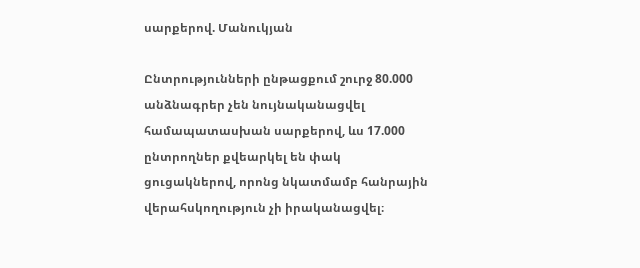սարքերով. Մանուկյան

Ընտրությունների ընթացքում շուրջ 80.000 անձնագրեր չեն նույնականացվել համապատասխան սարքերով, ևս 17.000 ընտրողներ քվեարկել են փակ ցուցակներով, որոնց նկատմամբ հանրային վերահսկողություն չի իրականացվել։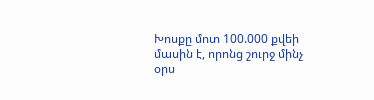Խոսքը մոտ 100.000 քվեի մասին է, որոնց շուրջ մինչ օրս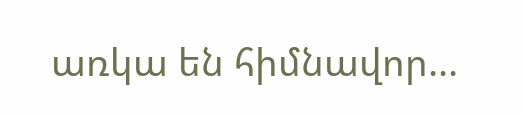առկա են հիմնավոր...